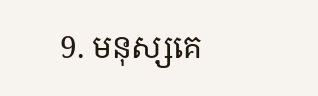9. មនុស្សគេ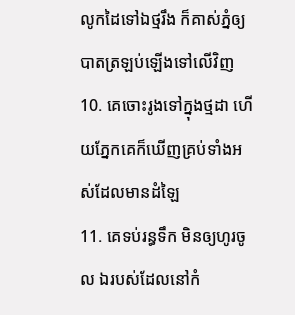លូកដៃទៅឯថ្មរឹង ក៏គាស់ភ្នំឲ្យបាតត្រឡប់ឡើងទៅលើវិញ
10. គេចោះរូងទៅក្នុងថ្មដា ហើយភ្នែកគេក៏ឃើញគ្រប់ទាំងអស់ដែលមានដំឡៃ
11. គេទប់រន្ធទឹក មិនឲ្យហូរចូល ឯរបស់ដែលនៅកំ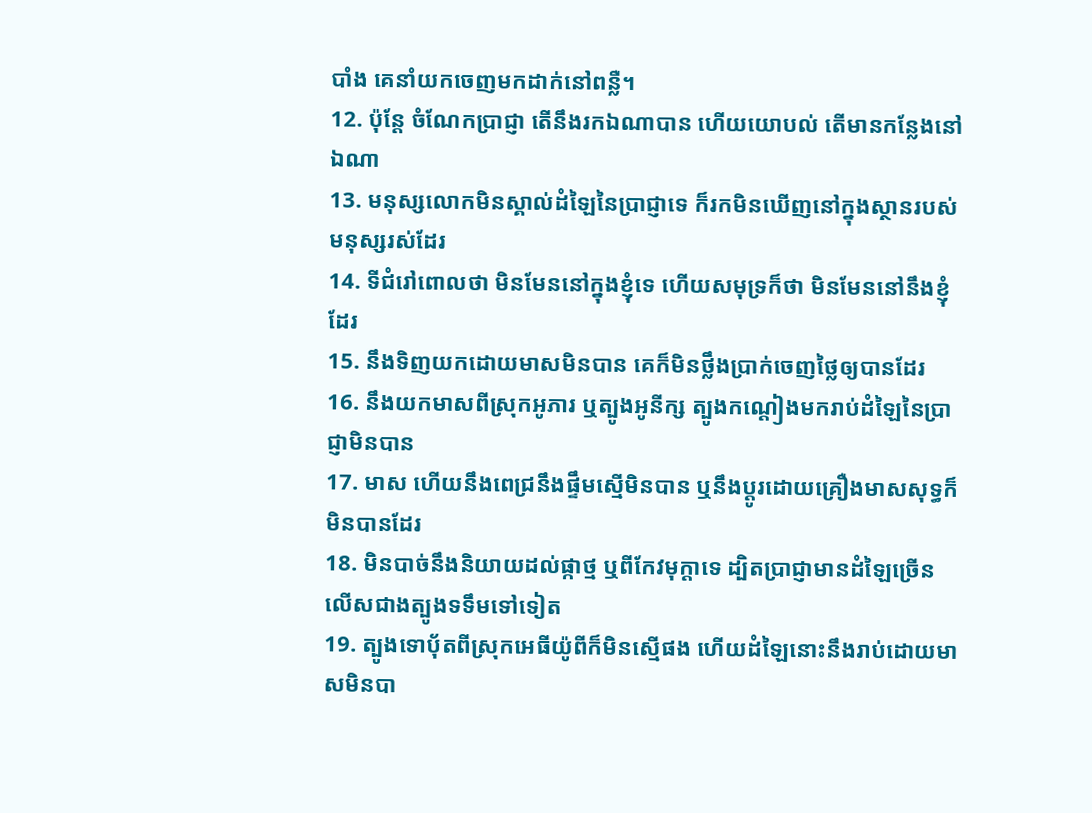បាំង គេនាំយកចេញមកដាក់នៅពន្លឺ។
12. ប៉ុន្តែ ចំណែកប្រាជ្ញា តើនឹងរកឯណាបាន ហើយយោបល់ តើមានកន្លែងនៅឯណា
13. មនុស្សលោកមិនស្គាល់ដំឡៃនៃប្រាជ្ញាទេ ក៏រកមិនឃើញនៅក្នុងស្ថានរបស់មនុស្សរស់ដែរ
14. ទីជំរៅពោលថា មិនមែននៅក្នុងខ្ញុំទេ ហើយសមុទ្រក៏ថា មិនមែននៅនឹងខ្ញុំដែរ
15. នឹងទិញយកដោយមាសមិនបាន គេក៏មិនថ្លឹងប្រាក់ចេញថ្លៃឲ្យបានដែរ
16. នឹងយកមាសពីស្រុកអូភារ ឬត្បូងអូនីក្ស ត្បូងកណ្តៀងមករាប់ដំឡៃនៃប្រាជ្ញាមិនបាន
17. មាស ហើយនឹងពេជ្រនឹងផ្ទឹមស្មើមិនបាន ឬនឹងប្តូរដោយគ្រឿងមាសសុទ្ធក៏មិនបានដែរ
18. មិនបាច់នឹងនិយាយដល់ផ្កាថ្ម ឬពីកែវមុក្តាទេ ដ្បិតប្រាជ្ញាមានដំឡៃច្រើន លើសជាងត្បូងទទឹមទៅទៀត
19. ត្បូងទោបុ័តពីស្រុកអេធីយ៉ូពីក៏មិនស្មើផង ហើយដំឡៃនោះនឹងរាប់ដោយមាសមិនបា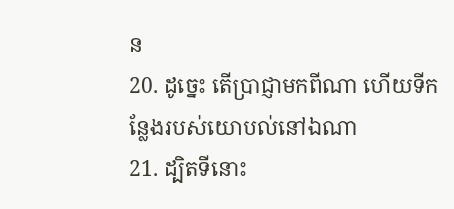ន
20. ដូច្នេះ តើប្រាជ្ញាមកពីណា ហើយទីកន្លែងរបស់យោបល់នៅឯណា
21. ដ្បិតទីនោះ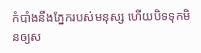កំបាំងនឹងភ្នែករបស់មនុស្ស ហើយបិទទុកមិនឲ្យស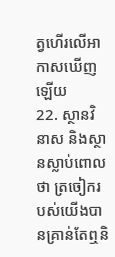ត្វហើរលើអាកាសឃើញឡើយ
22. ស្ថានវិនាស និងស្ថានស្លាប់ពោលថា ត្រចៀករបស់យើងបានគ្រាន់តែឮនិ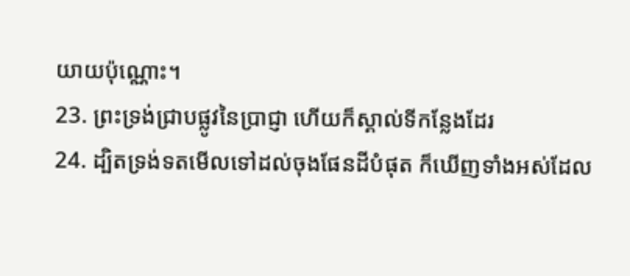យាយប៉ុណ្ណោះ។
23. ព្រះទ្រង់ជ្រាបផ្លូវនៃប្រាជ្ញា ហើយក៏ស្គាល់ទីកន្លែងដែរ
24. ដ្បិតទ្រង់ទតមើលទៅដល់ចុងផែនដីបំផុត ក៏ឃើញទាំងអស់ដែល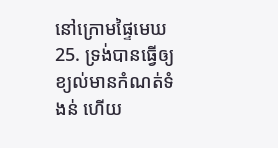នៅក្រោមផ្ទៃមេឃ
25. ទ្រង់បានធ្វើឲ្យខ្យល់មានកំណត់ទំងន់ ហើយ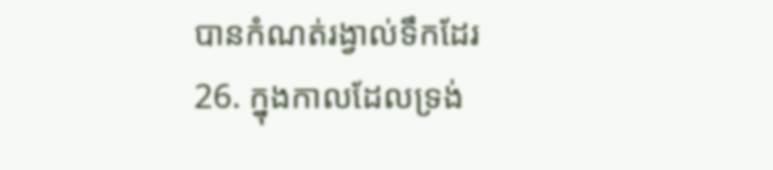បានកំណត់រង្វាល់ទឹកដែរ
26. ក្នុងកាលដែលទ្រង់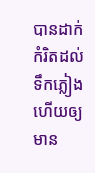បានដាក់កំរិតដល់ទឹកភ្លៀង ហើយឲ្យមាន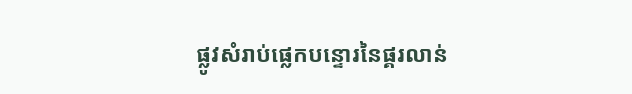ផ្លូវសំរាប់ផ្លេកបន្ទោរនៃផ្គរលាន់